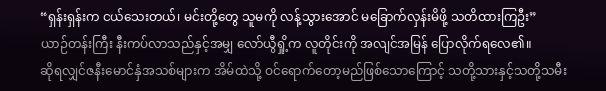“ရှန်းရှန်းက ငယ်သေးတယ်၊ မင်းတို့တွေ သူမကို လန့်သွားအောင် မခြောက်လှန်းမိဖို့ သတိထားကြဦး”
ယာဉ်တန်းကြီး နီးကပ်လာသည်နှင့်အမျှ လော်ယွီရှို့က လူတိုင်းကို အလျင်အမြန် ပြောလိုက်ရလေ၏။
ဆိုရလျှင်ဇနီးမောင်နှံအသစ်များက အိမ်ထဲသို့ ဝင်ရောက်တော့မည်ဖြစ်သောကြောင့် သတို့သားနှင့်သတို့သမီး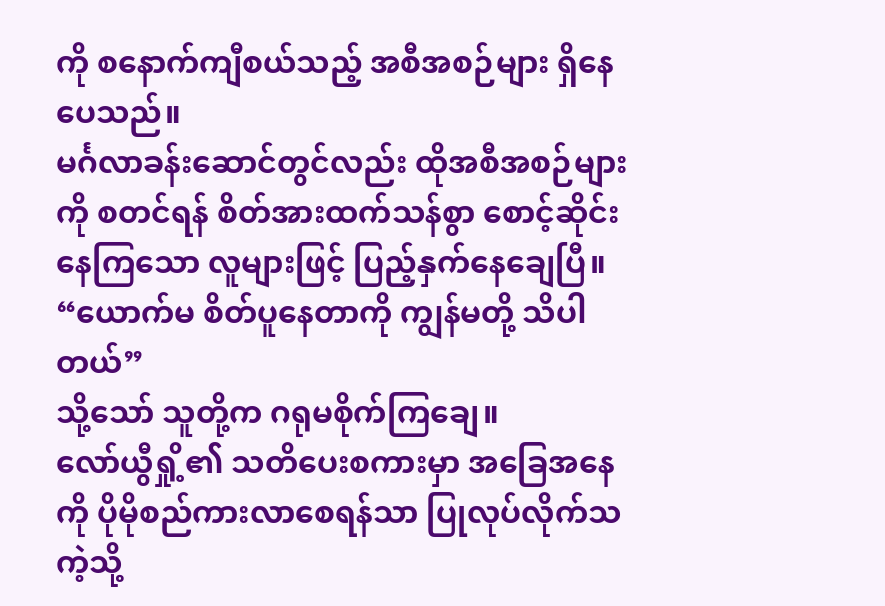ကို စနောက်ကျီစယ်သည့် အစီအစဉ်များ ရှိနေပေသည်။
မင်္ဂလာခန်းဆောင်တွင်လည်း ထိုအစီအစဉ်များကို စတင်ရန် စိတ်အားထက်သန်စွာ စောင့်ဆိုင်းနေကြသော လူများဖြင့် ပြည့်နှက်နေချေပြီ။
“ယောက်မ စိတ်ပူနေတာကို ကျွန်မတို့ သိပါတယ်”
သို့သော် သူတို့က ဂရုမစိုက်ကြချေ။
လော်ယွီရှို့၏ သတိပေးစကားမှာ အခြေအနေကို ပိုမိုစည်ကားလာစေရန်သာ ပြုလုပ်လိုက်သကဲ့သို့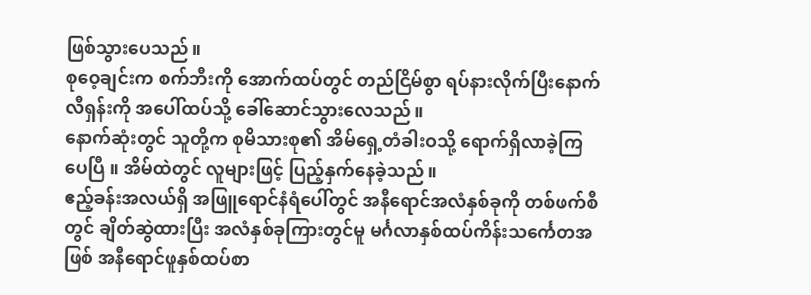ဖြစ်သွားပေသည်။
စုဝေ့ချင်းက စက်ဘီးကို အောက်ထပ်တွင် တည်ငြိမ်စွာ ရပ်နားလိုက်ပြီးနောက် လီရှန်းကို အပေါ်ထပ်သို့ ခေါ်ဆောင်သွားလေသည်။
နောက်ဆုံးတွင် သူတို့က စုမိသားစု၏ အိမ်ရှေ့တံခါးဝသို့ ရောက်ရှိလာခဲ့ကြပေပြီ ။ အိမ်ထဲတွင် လူများဖြင့် ပြည့်နှက်နေခဲ့သည်။
ဧည့်ခန်းအလယ်ရှိ အဖြူရောင်နံရံပေါ်တွင် အနီရောင်အလံနှစ်ခုကို တစ်ဖက်စီတွင် ချိတ်ဆွဲထားပြီး အလံနှစ်ခုကြားတွင်မူ မင်္ဂလာနှစ်ထပ်ကိန်းသင်္ကေတအဖြစ် အနီရောင်ဖူနှစ်ထပ်စာ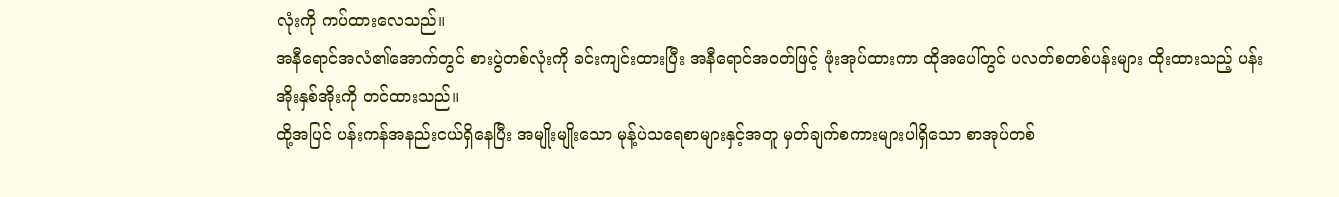လုံးကို ကပ်ထားလေသည်။
အနီရောင်အလံ၏အောက်တွင် စားပွဲတစ်လုံးကို ခင်းကျင်းထားပြီး အနီရောင်အဝတ်ဖြင့် ဖုံးအုပ်ထားကာ ထိုအပေါ်တွင် ပလတ်စတစ်ပန်းများ ထိုးထားသည့် ပန်းအိုးနှစ်အိုးကို တင်ထားသည်။
ထို့အပြင် ပန်းကန်အနည်းငယ်ရှိနေပြီး အမျိုးမျိုးသော မုန့်ပဲသရေစာများနှင့်အတူ မှတ်ချက်စကားများပါရှိသော စာအုပ်တစ်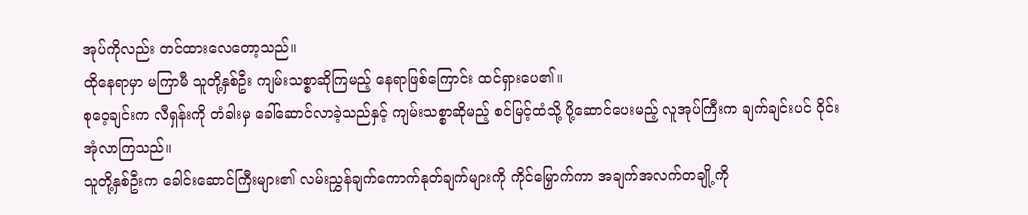အုပ်ကိုလည်း တင်ထားလေတော့သည်။
ထိုနေရာမှာ မကြာမီ သူတို့နှစ်ဦး ကျမ်းသစ္စာဆိုကြမည့် နေရာဖြစ်ကြောင်း ထင်ရှားပေ၏။
စုဝေ့ချင်းက လီရှန်းကို တံခါးမှ ခေါ်ဆောင်လာခဲ့သည်နှင့် ကျမ်းသစ္စာဆိုမည့် စင်မြင့်ထံသို့ ပို့ဆောင်ပေးမည့် လူအုပ်ကြီးက ချက်ချင်းပင် ဝိုင်းအုံလာကြသည်။
သူတို့နှစ်ဦးက ခေါင်းဆောင်ကြီးများ၏ လမ်းညွှန်ချက်ကောက်နုတ်ချက်များကို ကိုင်မြှောက်ကာ အချက်အလက်တချို့ကို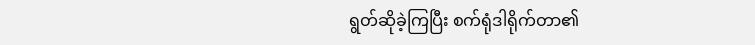ရွတ်ဆိုခဲ့ကြပြီး စက်ရုံဒါရိုက်တာ၏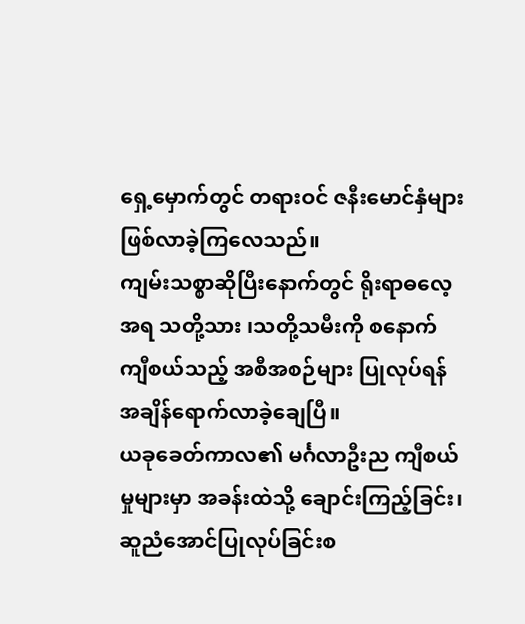ရှေ့မှောက်တွင် တရားဝင် ဇနီးမောင်နှံများ ဖြစ်လာခဲ့ကြလေသည်။
ကျမ်းသစ္စာဆိုပြီးနောက်တွင် ရိုးရာဓလေ့အရ သတို့သား ၊သတို့သမီးကို စနောက်ကျီစယ်သည့် အစီအစဉ်များ ပြုလုပ်ရန် အချိန်ရောက်လာခဲ့ချေပြီ။
ယခုခေတ်ကာလ၏ မင်္ဂလာဦးည ကျီစယ်မှုများမှာ အခန်းထဲသို့ ချောင်းကြည့်ခြင်း၊ ဆူညံအောင်ပြုလုပ်ခြင်းစ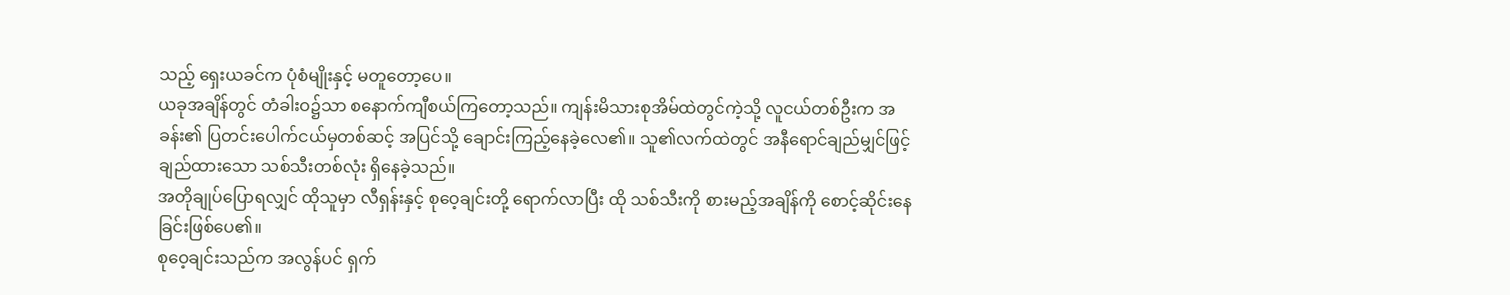သည့် ရှေးယခင်က ပုံစံမျိုးနှင့် မတူတော့ပေ။
ယခုအချိန်တွင် တံခါးဝ၌သာ စနောက်ကျီစယ်ကြတော့သည်။ ကျန်းမိသားစုအိမ်ထဲတွင်ကဲ့သို့ လူငယ်တစ်ဦးက အခန်း၏ ပြတင်းပေါက်ငယ်မှတစ်ဆင့် အပြင်သို့ ချောင်းကြည့်နေခဲ့လေ၏။ သူ၏လက်ထဲတွင် အနီရောင်ချည်မျှင်ဖြင့် ချည်ထားသော သစ်သီးတစ်လုံး ရှိနေခဲ့သည်။
အတိုချုပ်ပြောရလျှင် ထိုသူမှာ လီရှန်းနှင့် စုဝေ့ချင်းတို့ ရောက်လာပြီး ထို သစ်သီးကို စားမည့်အချိန်ကို စောင့်ဆိုင်းနေခြင်းဖြစ်ပေ၏။
စုဝေ့ချင်းသည်က အလွန်ပင် ရှက်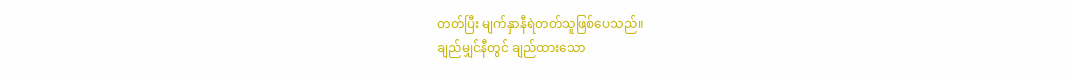တတ်ပြီး မျက်နှာနီရဲတတ်သူဖြစ်ပေသည်။
ချည်မျှင်နီတွင် ချည်ထားသော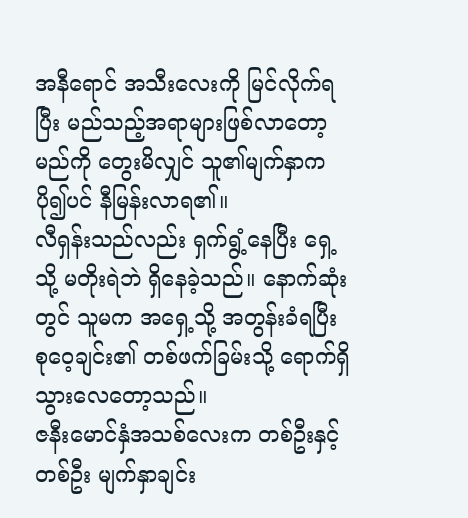အနီရောင် အသီးလေးကို မြင်လိုက်ရပြီး မည်သည့်အရာများဖြစ်လာတော့မည်ကို တွေးမိလျှင် သူ၏မျက်နှာက ပို၍ပင် နီမြန်းလာရ၏။
လီရှန်းသည်လည်း ရှက်ရွံ့နေပြီး ရှေ့သို့ မတိုးရဲဘဲ ရှိနေခဲ့သည်။ နောက်ဆုံးတွင် သူမက အရှေ့သို့ အတွန်းခံရပြီး စုဝေ့ချင်း၏ တစ်ဖက်ခြမ်းသို့ ရောက်ရှိသွားလေတော့သည်။
ဇနီးမောင်နှံအသစ်လေးက တစ်ဦးနှင့်တစ်ဦး မျက်နှာချင်း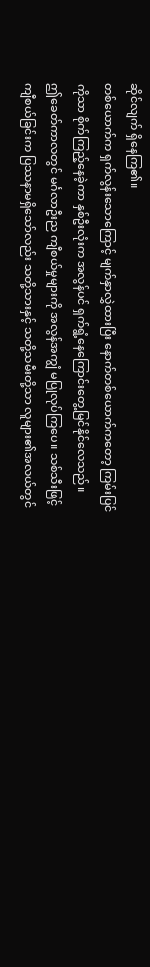ဆိုင်လျက် ရှိနေကြ၏။
တစ်ယောက်က ရှက်လွန်းသောကြောင့် မျက်နှာလွှဲထားပြီး နောက်တစ်ယောက်ကတော့ ကြမ်းပြင်ကိုသာ စိုက်ကြည့်နေခဲ့ကာ နှစ်ဦးလုံးက အလွန်ပင် ရှက်ရွံ့နေကြောင်းတွေ့မြင်နိုင်လေသည်။
ဤခေတ်ကာလတွင် မင်္ဂလာဦးည ကျီစယ်မှုများကို အလွန်အကျွံ မပြုလုပ်ကြပေ။ သစ်သီးဖြင့် ကျီစယ်ခြင်းက ပြဿနာမရှိသော်လည်း သတို့သားနှင့် သတို့သမီးတို့သာ လူများ၏အလယ်တွင်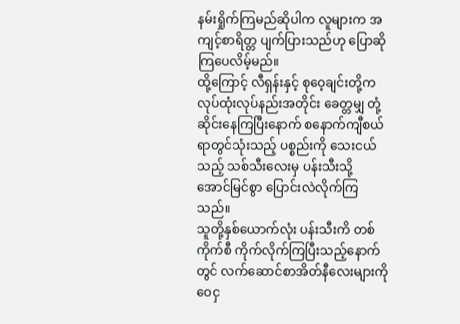နမ်းရှိုက်ကြမည်ဆိုပါက လူများက အကျင့်စာရိတ္တ ပျက်ပြားသည်ဟု ပြောဆိုကြပေလိမ့်မည်။
ထို့ကြောင့် လီရှန်းနှင့် စုဝေ့ချင်းတို့က လုပ်ထုံးလုပ်နည်းအတိုင်း ခေတ္တမျှ တုံ့ဆိုင်းနေကြပြီးနောက် စနောက်ကျီစယ်ရာတွင်သုံးသည့် ပစ္စည်းကို သေးငယ်သည့် သစ်သီးလေးမှ ပန်းသီးသို့ အောင်မြင်စွာ ပြောင်းလဲလိုက်ကြသည်။
သူတို့နှစ်ယောက်လုံး ပန်းသီးကိ တစ်ကိုက်စီ ကိုက်လိုက်ကြပြီးသည့်နောက်တွင် လက်ဆောင်စာအိတ်နီလေးများကို ဝေငှ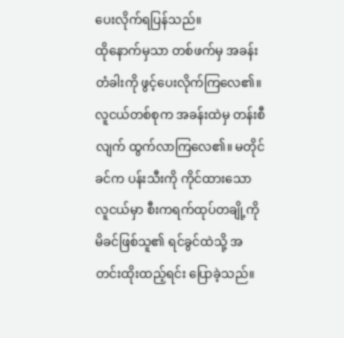ပေးလိုက်ရပြန်သည်။
ထိုနောက်မှသာ တစ်ဖက်မှ အခန်းတံခါးကို ဖွင့်ပေးလိုက်ကြလေ၏။
လူငယ်တစ်စုက အခန်းထဲမှ တန်းစီလျက် ထွက်လာကြလေ၏။ မတိုင်ခင်က ပန်းသီးကို ကိုင်ထားသော လူငယ်မှာ စီးကရက်ထုပ်တချို့ကို မိခင်ဖြစ်သူ၏ ရင်ခွင်ထဲသို့ အတင်းထိုးထည့်ရင်း ပြောခဲ့သည်။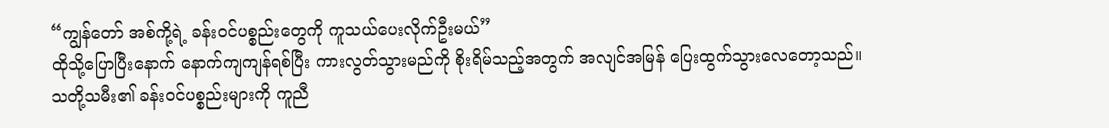“ကျွန်တော် အစ်ကို့ရဲ့ ခန်းဝင်ပစ္စည်းတွေကို ကူသယ်ပေးလိုက်ဦးမယ်”
ထိုသို့ပြောပြီးနောက် နောက်ကျကျန်ရစ်ပြီး ကားလွတ်သွားမည်ကို စိုးရိမ်သည့်အတွက် အလျင်အမြန် ပြေးထွက်သွားလေတော့သည်။
သတို့သမီး၏ ခန်းဝင်ပစ္စည်းများကို ကူညီ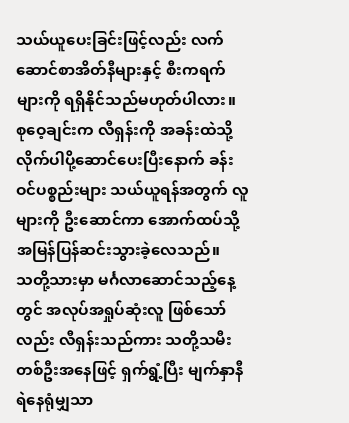သယ်ယူပေးခြင်းဖြင့်လည်း လက်ဆောင်စာအိတ်နီများနှင့် စီးကရက်များကို ရရှိနိုင်သည်မဟုတ်ပါလား။
စုဝေ့ချင်းက လီရှန်းကို အခန်းထဲသို့ လိုက်ပါပို့ဆောင်ပေးပြီးနောက် ခန်းဝင်ပစ္စည်းများ သယ်ယူရန်အတွက် လူများကို ဦးဆောင်ကာ အောက်ထပ်သို့ အမြန်ပြန်ဆင်းသွားခဲ့လေသည်။
သတို့သားမှာ မင်္ဂလာဆောင်သည့်နေ့တွင် အလုပ်အရှုပ်ဆုံးလူ ဖြစ်သော်လည်း လီရှန်းသည်ကား သတို့သမီးတစ်ဦးအနေဖြင့် ရှက်ရွံ့ပြီး မျက်နှာနီရဲနေရုံမျှသာ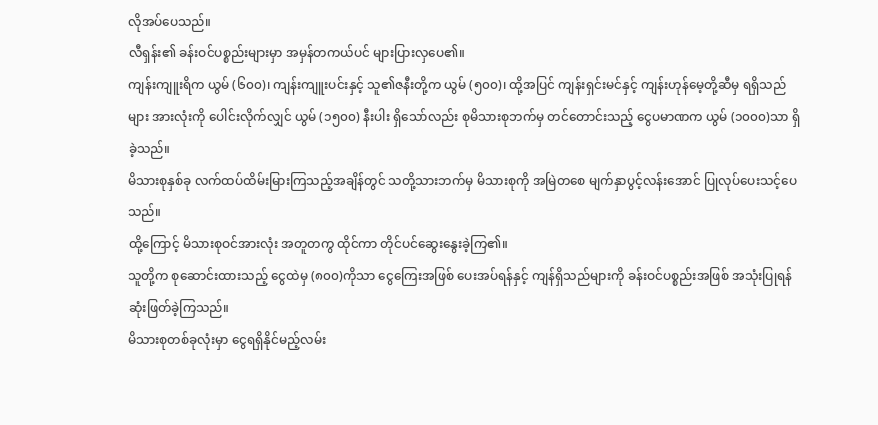လိုအပ်ပေသည်။
လီရှန်း၏ ခန်းဝင်ပစ္စည်းများမှာ အမှန်တကယ်ပင် များပြားလှပေ၏။
ကျန်းကျူးရိက ယွမ် (၆၀၀)၊ ကျန်းကျူးပင်းနှင့် သူ၏ဇနီးတို့က ယွမ် (၅၀၀)၊ ထို့အပြင် ကျန်းရှင်းမင်နှင့် ကျန်းဟုန်မေ့တို့ဆီမှ ရရှိသည်များ အားလုံးကို ပေါင်းလိုက်လျှင် ယွမ် (၁၅၀၀) နီးပါး ရှိသော်လည်း စုမိသားစုဘက်မှ တင်တောင်းသည့် ငွေပမာဏက ယွမ် (၁၀၀၀)သာ ရှိခဲ့သည်။
မိသားစုနှစ်ခု လက်ထပ်ထိမ်းမြားကြသည့်အချိန်တွင် သတို့သားဘက်မှ မိသားစုကို အမြဲတစေ မျက်နှာပွင့်လန်းအောင် ပြုလုပ်ပေးသင့်ပေသည်။
ထို့ကြောင့် မိသားစုဝင်အားလုံး အတူတကွ ထိုင်ကာ တိုင်ပင်ဆွေးနွေးခဲ့ကြ၏။
သူတို့က စုဆောင်းထားသည့် ငွေထဲမှ (၈၀၀)ကိုသာ ငွေကြေးအဖြစ် ပေးအပ်ရန်နှင့် ကျန်ရှိသည်များကို ခန်းဝင်ပစ္စည်းအဖြစ် အသုံးပြုရန် ဆုံးဖြတ်ခဲ့ကြသည်။
မိသားစုတစ်ခုလုံးမှာ ငွေရရှိနိုင်မည့်လမ်း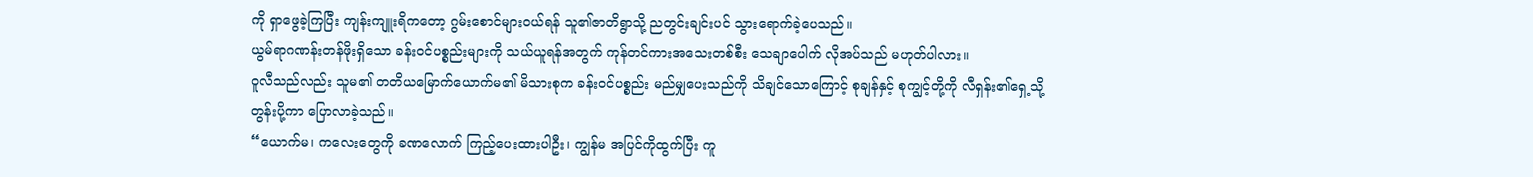ကို ရှာဖွေခဲ့ကြပြီး ကျန်းကျူးရိကတော့ ဂွမ်းစောင်များဝယ်ရန် သူ၏ဇာတိရွာသို့ ညတွင်းချင်းပင် သွားရောက်ခဲ့ပေသည်။
ယွမ်ရာဂဏန်းတန်ဖိုးရှိသော ခန်းဝင်ပစ္စည်းများကို သယ်ယူရန်အတွက် ကုန်တင်ကားအသေးတစ်စီး သေချာပေါက် လိုအပ်သည် မဟုတ်ပါလား။
ဝူလီသည်လည်း သူမ၏ တတိယမြောက်ယောက်မ၏ မိသားစုက ခန်းဝင်ပစ္စည်း မည်မျှပေးသည်ကို သိချင်သောကြောင့် စုချန်နှင့် စုကျွင့်တို့ကို လီရှန်း၏ရှေ့သို့ တွန်းပို့ကာ ပြောလာခဲ့သည်။
“ယောက်မ၊ ကလေးတွေကို ခဏလောက် ကြည့်ပေးထားပါဦး၊ ကျွန်မ အပြင်ကိုထွက်ပြီး ကူ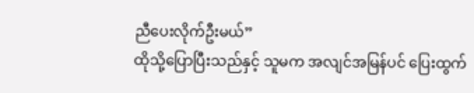ညီပေးလိုက်ဦးမယ်”
ထိုသို့ပြောပြီးသည်နှင့် သူမက အလျင်အမြန်ပင် ပြေးထွက်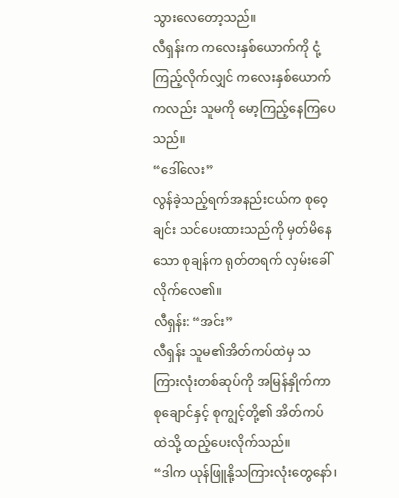သွားလေတော့သည်။
လီရှန်းက ကလေးနှစ်ယောက်ကို ငုံ့ကြည့်လိုက်လျှင် ကလေးနှစ်ယောက်ကလည်း သူမကို မော့ကြည့်နေကြပေသည်။
“ဒေါ်လေး”
လွန်ခဲ့သည့်ရက်အနည်းငယ်က စုဝေ့ချင်း သင်ပေးထားသည်ကို မှတ်မိနေသော စုချန်က ရုတ်တရက် လှမ်းခေါ်လိုက်လေ၏။
လီရှန်း: “အင်း”
လီရှန်း သူမ၏အိတ်ကပ်ထဲမှ သကြားလုံးတစ်ဆုပ်ကို အမြန်နှိုက်ကာ စုချောင်နှင့် စုကျွင့်တို့၏ အိတ်ကပ်ထဲသို့ ထည့်ပေးလိုက်သည်။
“ဒါက ယုန်ဖြူနို့သကြားလုံးတွေနော်၊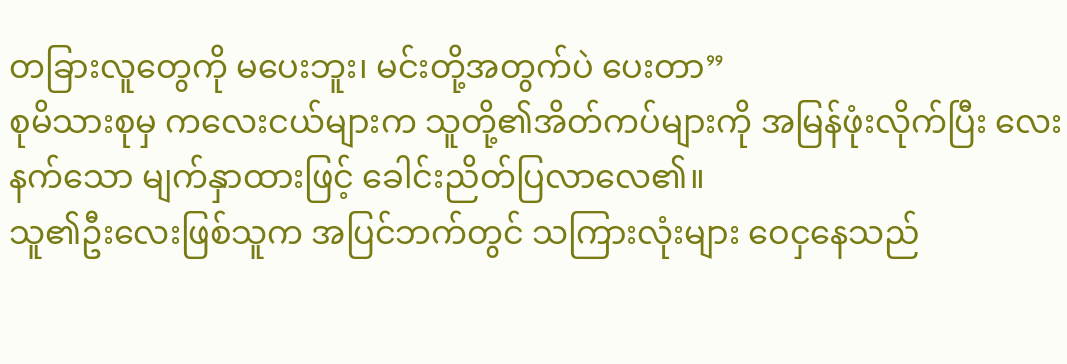တခြားလူတွေကို မပေးဘူး၊ မင်းတို့အတွက်ပဲ ပေးတာ”
စုမိသားစုမှ ကလေးငယ်များက သူတို့၏အိတ်ကပ်များကို အမြန်ဖုံးလိုက်ပြီး လေးနက်သော မျက်နှာထားဖြင့် ခေါင်းညိတ်ပြလာလေ၏။
သူ၏ဦးလေးဖြစ်သူက အပြင်ဘက်တွင် သကြားလုံးများ ဝေငှနေသည်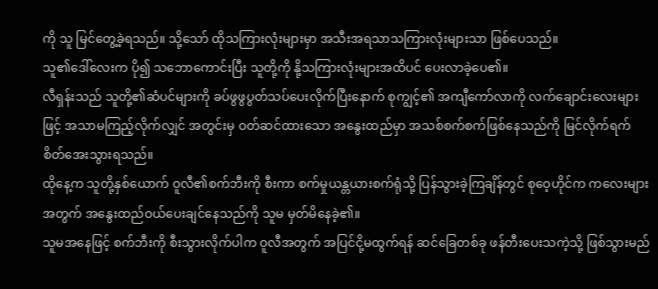ကို သူ မြင်တွေ့ခဲ့ရသည်။ သို့သော် ထိုသကြားလုံးများမှာ အသီးအရသာသကြားလုံးများသာ ဖြစ်ပေသည်။
သူ၏ဒေါ်လေးက ပို၍ သဘောကောင်းပြီး သူတို့ကို နို့သကြားလုံးများအထိပင် ပေးလာခဲ့ပေ၏။
လီရှန်းသည် သူတို့၏ဆံပင်များကို ခပ်ဖွဖွပွတ်သပ်ပေးလိုက်ပြီးနောက် စုကျွင့်၏ အကျီကော်လာကို လက်ချောင်းလေးများဖြင့် အသာမကြည့်လိုက်လျှင် အတွင်းမှ ဝတ်ဆင်ထားသော အနွေးထည်မှာ အသစ်စက်စက်ဖြစ်နေသည်ကို မြင်လိုက်ရက် စိတ်အေးသွားရသည်။
ထိုနေ့က သူတို့နှစ်ယောက် ဝူလီ၏စက်ဘီးကို စီးကာ စက်မှုယန္တယားစက်ရုံသို့ ပြန်သွားခဲ့ကြချိန်တွင် စုဝေ့ဟိုင်က ကလေးများအတွက် အနွေးထည်ဝယ်ပေးချင်နေသည်ကို သူမ မှတ်မိနေခဲ့၏။
သူမအနေဖြင့် စက်ဘီးကို စီးသွားလိုက်ပါက ဝူလီအတွက် အပြင်ငို့မထွက်ရန် ဆင်ခြေတစ်ခု ဖန်တီးပေးသကဲ့သို့ ဖြစ်သွားမည်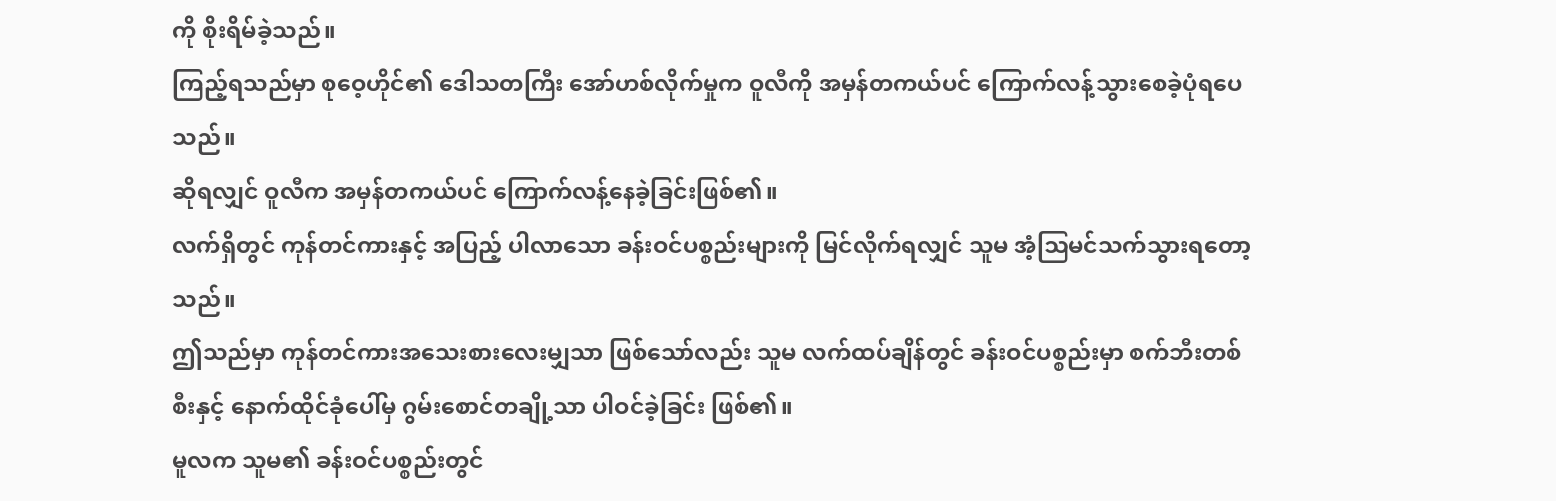ကို စိုးရိမ်ခဲ့သည်။
ကြည့်ရသည်မှာ စုဝေ့ဟိုင်၏ ဒေါသတကြီး အော်ဟစ်လိုက်မှုက ဝူလီကို အမှန်တကယ်ပင် ကြောက်လန့်သွားစေခဲ့ပုံရပေသည်။
ဆိုရလျှင် ဝူလီက အမှန်တကယ်ပင် ကြောက်လန့်နေခဲ့ခြင်းဖြစ်၏။
လက်ရှိတွင် ကုန်တင်ကားနှင့် အပြည့် ပါလာသော ခန်းဝင်ပစ္စည်းများကို မြင်လိုက်ရလျှင် သူမ အံ့ဩမင်သက်သွားရတော့သည်။
ဤသည်မှာ ကုန်တင်ကားအသေးစားလေးမျှသာ ဖြစ်သော်လည်း သူမ လက်ထပ်ချိန်တွင် ခန်းဝင်ပစ္စည်းမှာ စက်ဘီးတစ်စီးနှင့် နောက်ထိုင်ခုံပေါ်မှ ဂွမ်းစောင်တချို့သာ ပါဝင်ခဲ့ခြင်း ဖြစ်၏။
မူလက သူမ၏ ခန်းဝင်ပစ္စည်းတွင်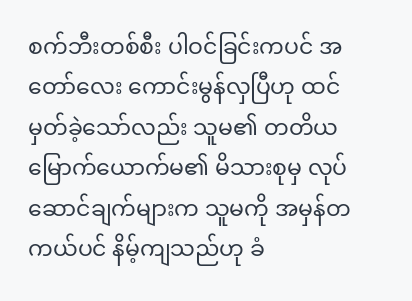စက်ဘီးတစ်စီး ပါဝင်ခြင်းကပင် အတော်လေး ကောင်းမွန်လှပြီဟု ထင်မှတ်ခဲ့သော်လည်း သူမ၏ တတိယမြောက်ယောက်မ၏ မိသားစုမှ လုပ်ဆောင်ချက်များက သူမကို အမှန်တကယ်ပင် နိမ့်ကျသည်ဟု ခံ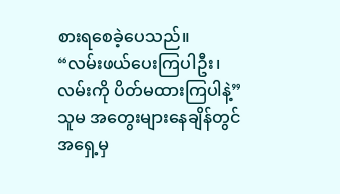စားရစေခဲ့ပေသည်။
“လမ်းဖယ်ပေးကြပါဦး၊ လမ်းကို ပိတ်မထားကြပါနဲ့”
သူမ အတွေးများနေချိန်တွင် အရှေ့မှ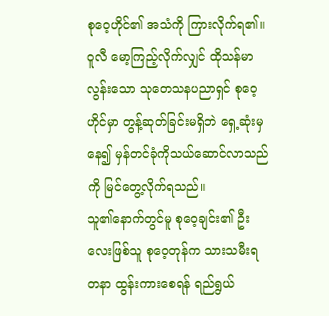စုဝေ့ဟိုင်၏ အသံကို ကြားလိုက်ရ၏။
ဝူလီ မော့ကြည့်လိုက်လျှင် ထိုသန်မာလွန်းသော သုတေသနပညာရှင် စုဝေ့ဟိုင်မှာ တွန့်ဆုတ်ခြင်းမရှိဘဲ ရှေ့ဆုံးမှနေ၍ မှန်တင်ခုံကိုသယ်ဆောင်လာသည်ကို မြင်တွေ့လိုက်ရသည်။
သူ၏နောက်တွင်မူ စုဝေ့ချင်း၏ ဦးလေးဖြစ်သူ စုဝေ့တုန်က သားသမီးရတနာ ထွန်းကားစေရန် ရည်ရွယ်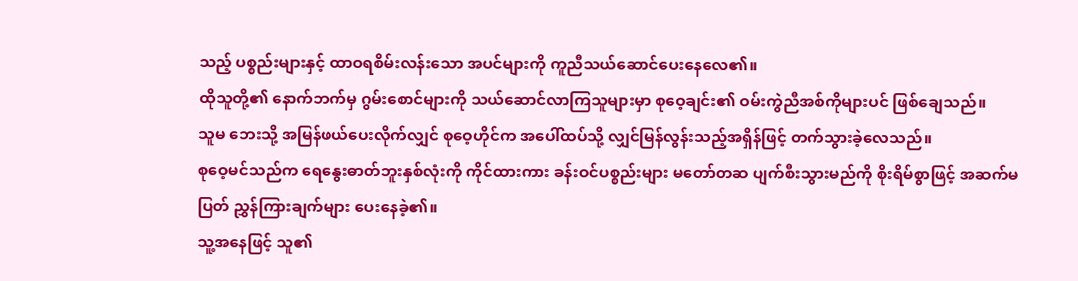သည့် ပစ္စည်းများနှင့် ထာဝရစိမ်းလန်းသော အပင်များကို ကူညီသယ်ဆောင်ပေးနေလေ၏။
ထိုသူတို့၏ နောက်ဘက်မှ ဂွမ်းစောင်များကို သယ်ဆောင်လာကြသူများမှာ စုဝေ့ချင်း၏ ဝမ်းကွဲညီအစ်ကိုများပင် ဖြစ်ချေသည်။
သူမ ဘေးသို့ အမြန်ဖယ်ပေးလိုက်လျှင် စုဝေ့ဟိုင်က အပေါ်ထပ်သို့ လျှင်မြန်လွန်းသည့်အရှိန်ဖြင့် တက်သွားခဲ့လေသည်။
စုဝေ့မင်သည်က ရေနွေးဓာတ်ဘူးနှစ်လုံးကို ကိုင်ထားကား ခန်းဝင်ပစ္စည်းများ မတော်တဆ ပျက်စီးသွားမည်ကို စိုးရိမ်စွာဖြင့် အဆက်မပြတ် ညွှန်ကြားချက်များ ပေးနေခဲ့၏။
သူ့အနေဖြင့် သူ၏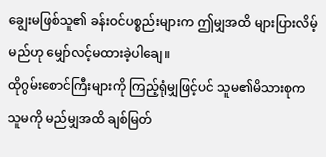ချွေးမဖြစ်သူ၏ ခန်းဝင်ပစ္စည်းများက ဤမျှအထိ များပြားလိမ့်မည်ဟု မျှော်လင့်မထားခဲ့ပါချေ။
ထိုဂွမ်းစောင်ကြီးများကို ကြည့်ရုံမျှဖြင့်ပင် သူမ၏မိသားစုက သူမကို မည်မျှအထိ ချစ်မြတ်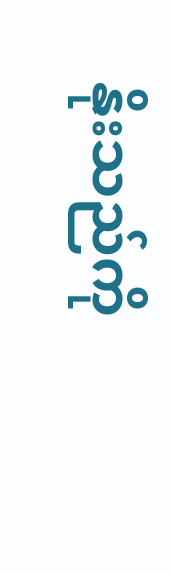နိုးသည်ကို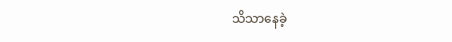သိသာနေခဲ့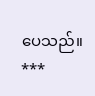ပေသည်။
***